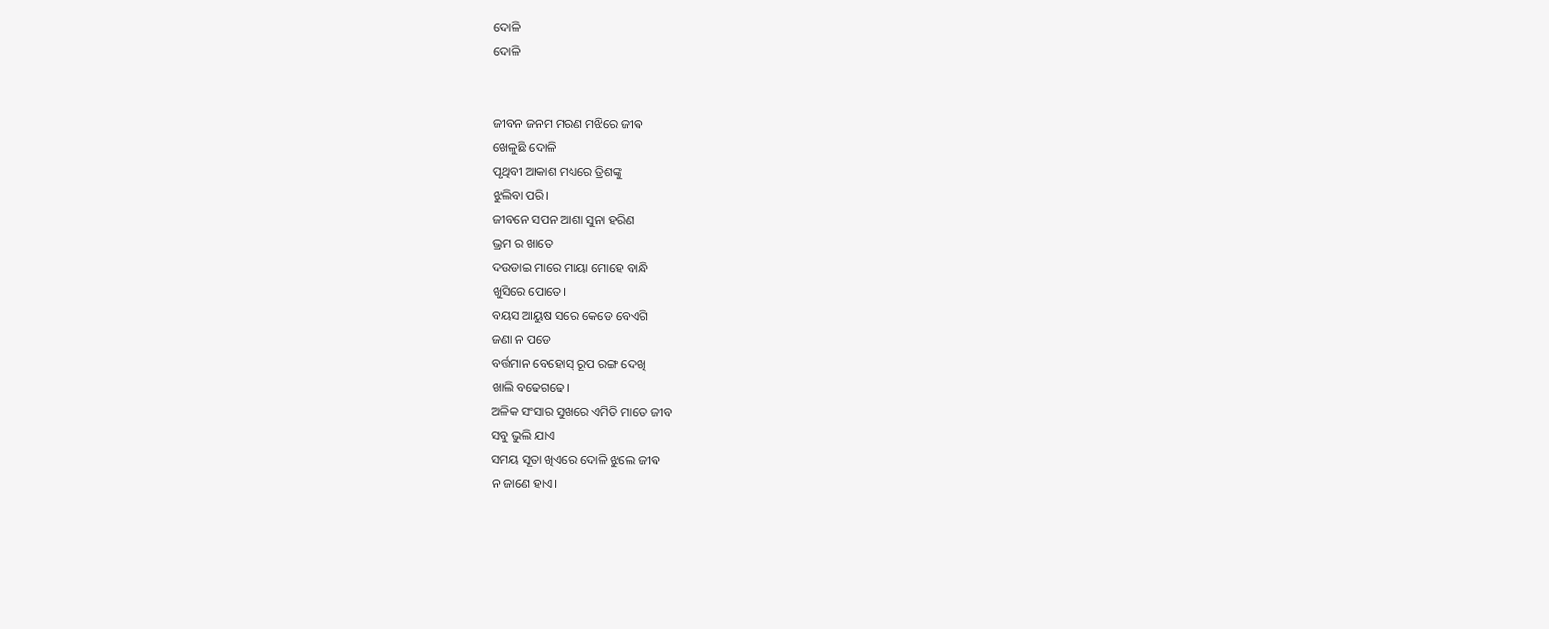ଦୋଳି
ଦୋଳି


ଜୀବନ ଜନମ ମରଣ ମଝିରେ ଜୀଵ
ଖେଳୁଛି ଦୋଳି
ପୃଥିବୀ ଆକାଶ ମଧ୍ୟରେ ତ୍ରିଶଙ୍କୁ
ଝୁଲିବା ପରି।
ଜୀବନେ ସପନ ଆଶା ସୁନା ହରିଣ
ଭ୍ରମ ର ଖାତେ
ଦଉଡାଇ ମାରେ ମାୟା ମୋହେ ବାନ୍ଧି
ଖୁସିରେ ପୋତେ।
ବୟସ ଆୟୁଷ ସରେ କେଡେ ବେଏଗି
ଜଣା ନ ପଡେ
ବର୍ତ୍ତମାନ ବେହୋସ୍ ରୂପ ରଙ୍ଗ ଦେଖି
ଖାଲି ବଢେଗଢେ।
ଅଳିକ ସଂସାର ସୁଖରେ ଏମିତି ମାତେ ଜୀବ
ସବୁ ଭୁଲି ଯାଏ
ସମୟ ସୂତା ଖିଏରେ ଦୋଳି ଝୁଲେ ଜୀଵ
ନ ଜାଣେ ହାଏ।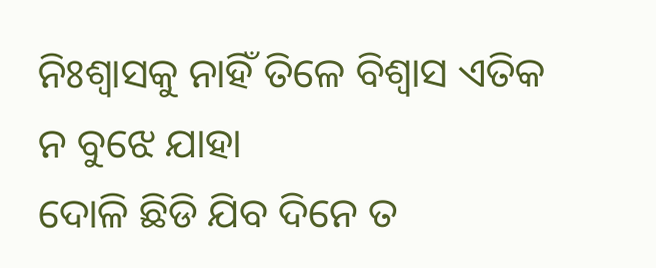ନିଃଶ୍ବାସକୁ ନାହିଁ ତିଳେ ବିଶ୍ବାସ ଏତିକ
ନ ବୁଝେ ଯାହା
ଦୋଳି ଛିଡି ଯିବ ଦିନେ ତ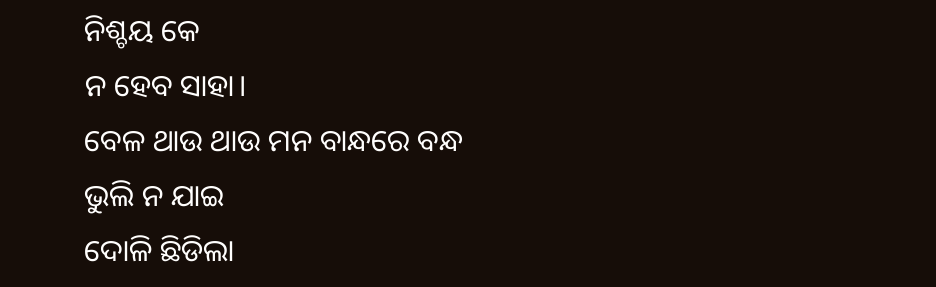ନିଶ୍ଚୟ କେ
ନ ହେବ ସାହା।
ବେଳ ଥାଉ ଥାଉ ମନ ବାନ୍ଧରେ ବନ୍ଧ
ଭୁଲି ନ ଯାଇ
ଦୋଳି ଛିଡିଲା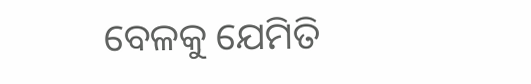ବେଳକୁ ଯେମିତି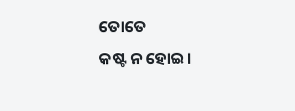ତୋତେ
କଷ୍ଟ ନ ହୋଇ।